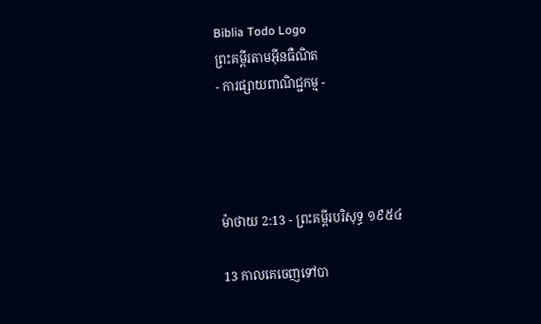Biblia Todo Logo
ព្រះគម្ពីរតាមអ៊ីនធឺណិត
- ការផ្សាយពាណិជ្ជកម្ម -




ម៉ាថាយ 2:13 - ព្រះគម្ពីរបរិសុទ្ធ ១៩៥៤

13 កាលគេចេញទៅបា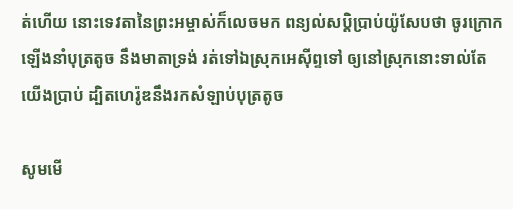ត់ហើយ នោះទេវតានៃព្រះ‌អម្ចាស់ក៏លេចមក ពន្យល់សប្តិប្រាប់យ៉ូសែបថា ចូរក្រោកឡើងនាំបុត្រតូច នឹងមាតាទ្រង់ រត់ទៅឯស្រុកអេស៊ីព្ទទៅ ឲ្យនៅស្រុកនោះទាល់តែយើងប្រាប់ ដ្បិតហេរ៉ូឌនឹងរកសំឡាប់បុត្រតូច

សូមមើ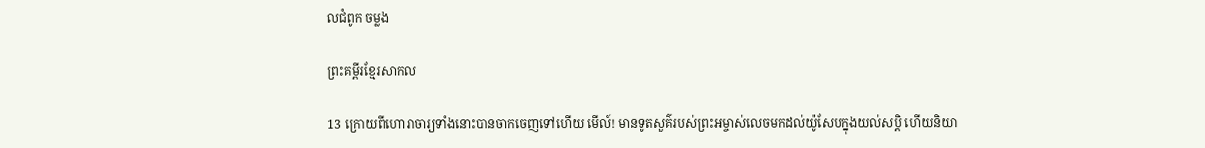លជំពូក ចម្លង

ព្រះគម្ពីរខ្មែរសាកល

13 ក្រោយពីហោរាចារ្យទាំងនោះបានចាកចេញទៅហើយ មើល៍! មានទូតសួគ៌របស់ព្រះអម្ចាស់លេចមកដល់យ៉ូសែបក្នុងយល់សប្តិ ហើយនិយា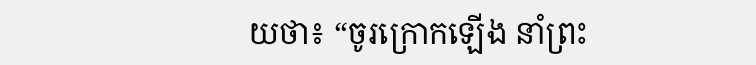យថា៖ “ចូរក្រោកឡើង នាំព្រះ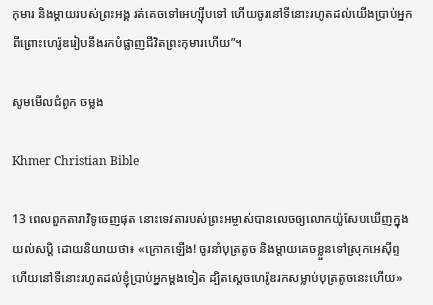កុមារ និងម្ដាយរបស់ព្រះអង្គ រត់គេចទៅអេហ្ស៊ីបទៅ ហើយចូរនៅទីនោះរហូតដល់យើងប្រាប់អ្នក ពីព្រោះហេរ៉ូឌរៀបនឹងរកបំផ្លាញជីវិតព្រះកុមារហើយ”។

សូមមើលជំពូក ចម្លង

Khmer Christian Bible

13 ពេលពួកតារាវិទូចេញផុត នោះទេវតារបស់ព្រះអម្ចាស់បានលេចឲ្យលោកយ៉ូសែបឃើញក្នុងយល់សប្ដិ ដោយនិយាយថា៖ «ក្រោកឡើង! ចូរនាំបុត្រតូច និងម្ដាយគេចខ្លួនទៅស្រុកអេស៊ីព្ទ ហើយនៅទីនោះរហូតដល់ខ្ញុំប្រាប់អ្នកម្ដងទៀត ដ្បិតស្ដេចហេរ៉ូឌរកសម្លាប់បុត្រតូចនេះហើយ»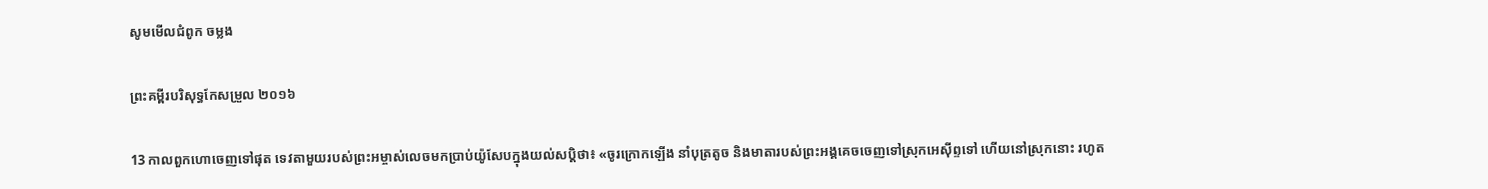សូមមើលជំពូក ចម្លង

ព្រះគម្ពីរបរិសុទ្ធកែសម្រួល ២០១៦

13 កាលពួកហោចេញទៅផុត ទេវតាមួយរបស់ព្រះ‌អម្ចាស់លេចមកប្រាប់យ៉ូសែបក្នុងយល់សប្តិថា៖ «ចូរក្រោកឡើង នាំបុត្រតូច និងមាតារបស់ព្រះ‌អង្គគេចចេញទៅស្រុកអេស៊ីព្ទទៅ ហើយនៅស្រុកនោះ រហូត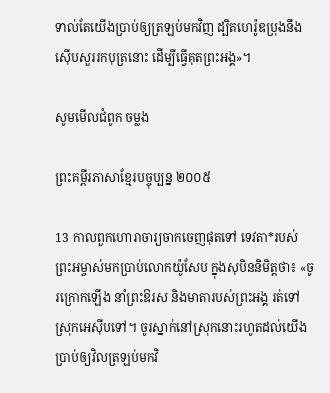ទាល់តែយើងប្រាប់ឲ្យត្រឡប់មកវិញ ដ្បិតហេរ៉ូឌប្រុងនឹងស៊ើបសួររកបុត្រនោះ ដើម្បីធ្វើគុតព្រះ‌អង្គ»។

សូមមើលជំពូក ចម្លង

ព្រះគម្ពីរភាសាខ្មែរបច្ចុប្បន្ន ២០០៥

13 កាលពួកហោរា‌ចារ្យចាកចេញផុតទៅ ទេវតា*របស់ព្រះ‌អម្ចាស់មកប្រាប់លោកយ៉ូសែប ក្នុងសុបិននិមិត្តថា៖ «ចូរក្រោកឡើង នាំព្រះ‌ឱរស និងមាតារបស់ព្រះអង្គ រត់ទៅស្រុកអេស៊ីបទៅ។ ចូរស្នាក់នៅស្រុកនោះរហូតដល់យើងប្រាប់ឲ្យវិលត្រឡប់មកវិ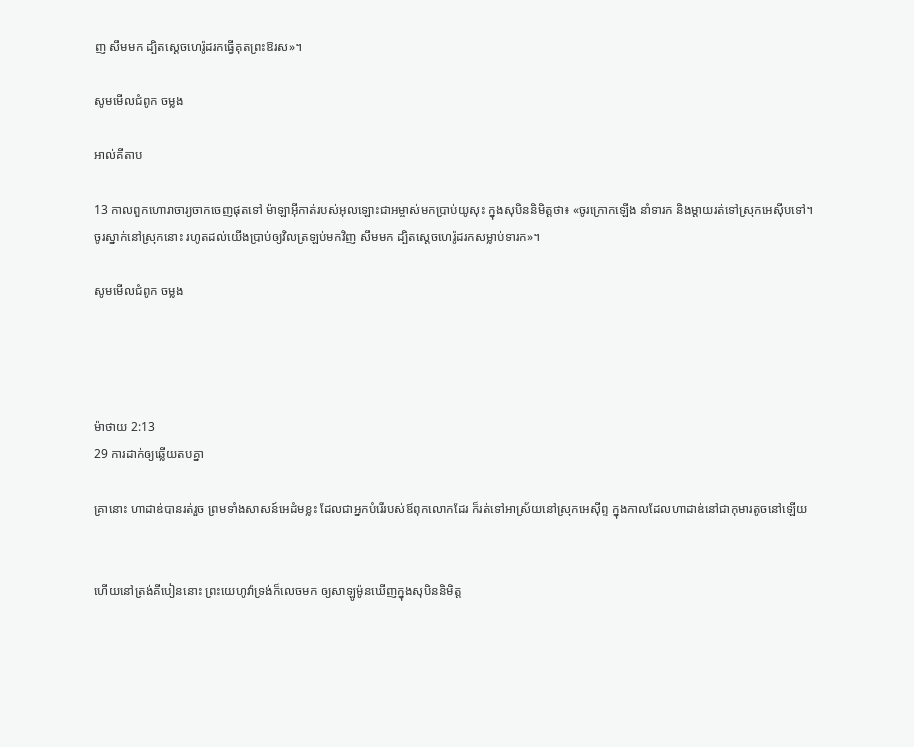ញ សឹមមក ដ្បិតស្ដេចហេរ៉ូដរកធ្វើគុតព្រះ‌ឱរស»។

សូមមើលជំពូក ចម្លង

អាល់គីតាប

13 កាលពួកហោរា‌ចារ្យចាកចេញផុតទៅ ម៉ាឡា‌អ៊ីកាត់របស់អុលឡោះ‌ជាអម្ចាស់មកប្រាប់យូសុះ ក្នុងសុបិននិមិត្ដថា៖ «ចូរក្រោកឡើង នាំទារក និងម្តាយរត់ទៅស្រុកអេស៊ីបទៅ។ ចូរស្នាក់នៅស្រុកនោះ រហូតដល់យើងប្រាប់ឲ្យវិលត្រឡប់មកវិញ សឹមមក ដ្បិតស្ដេចហេរ៉ូដរកសម្លាប់ទារក»។

សូមមើលជំពូក ចម្លង




ម៉ាថាយ 2:13
29 ការដាក់ឲ្យឆ្លើយតបគ្នា

គ្រានោះ ហាដាឌ់បានរត់រួច ព្រមទាំងសាសន៍អេដំមខ្លះ ដែលជាអ្នកបំរើរបស់ឪពុកលោកដែរ ក៏រត់ទៅអាស្រ័យនៅស្រុកអេស៊ីព្ទ ក្នុងកាលដែលហាដាឌ់នៅជាកុមារតូចនៅឡើយ


ហើយនៅត្រង់គីបៀននោះ ព្រះ‌យេហូវ៉ាទ្រង់ក៏លេចមក ឲ្យសាឡូម៉ូនឃើញក្នុងសុបិននិមិត្ត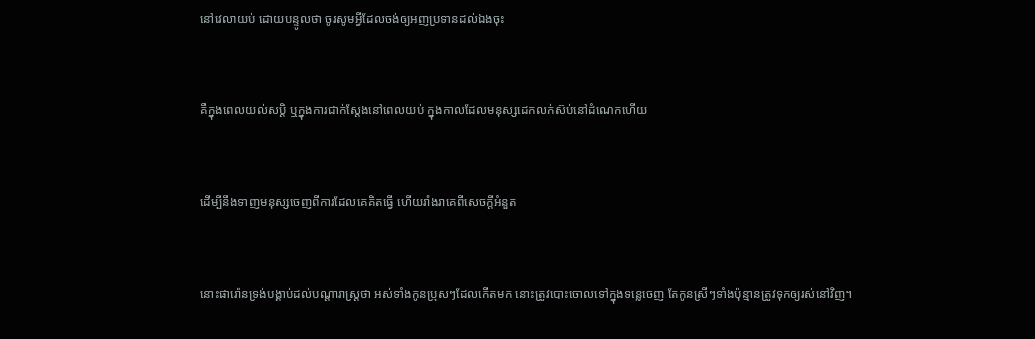នៅវេលាយប់ ដោយបន្ទូលថា ចូរសូមអ្វីដែលចង់ឲ្យអញប្រទានដល់ឯងចុះ


គឺក្នុងពេលយល់‌សប្តិ ឬក្នុងការជាក់ស្តែងនៅពេលយប់ ក្នុងកាលដែលមនុស្សដេកលក់ស៊ប់នៅដំណេកហើយ


ដើម្បីនឹងទាញមនុស្សចេញពីការដែលគេគិតធ្វើ ហើយរាំង‌រាគេពីសេចក្ដីអំនួត


នោះផារ៉ោនទ្រង់បង្គាប់ដល់បណ្តារាស្ត្រថា អស់ទាំងកូនប្រុសៗដែលកើតមក នោះត្រូវបោះចោលទៅក្នុងទន្លេចេញ តែកូនស្រីៗទាំងប៉ុន្មានត្រូវទុកឲ្យរស់នៅវិញ។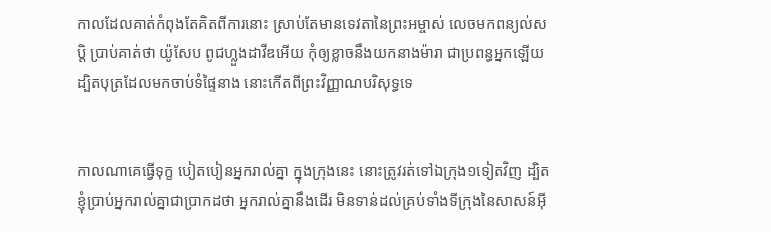កាលដែលគាត់កំពុងតែគិតពីការនោះ ស្រាប់តែមានទេវតានៃព្រះ‌អម្ចាស់ លេចមកពន្យល់សប្តិ ប្រាប់គាត់ថា យ៉ូសែប ពូជហ្លួងដាវីឌអើយ កុំឲ្យខ្លាចនឹងយកនាងម៉ារា ជាប្រពន្ធអ្នកឡើយ ដ្បិតបុត្រដែលមកចាប់ទំផ្ទៃនាង នោះកើតពីព្រះ‌វិញ្ញាណបរិសុទ្ធទេ


កាលណាគេធ្វើទុក្ខ បៀត‌បៀនអ្នករាល់គ្នា ក្នុងក្រុងនេះ នោះត្រូវរត់ទៅឯក្រុង១ទៀតវិញ ដ្បិតខ្ញុំប្រាប់អ្នករាល់គ្នាជាប្រាកដថា អ្នករាល់គ្នានឹងដើរ មិនទាន់ដល់គ្រប់ទាំងទីក្រុងនៃសាសន៍អ៊ី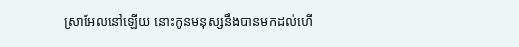ស្រាអែលនៅឡើយ នោះកូនមនុស្សនឹងបានមកដល់ហើ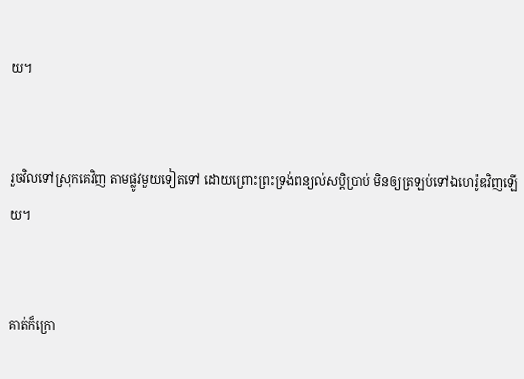យ។


រួចវិលទៅស្រុកគេវិញ តាមផ្លូវមួយទៀតទៅ ដោយព្រោះព្រះ‌ទ្រង់ពន្យល់សប្តិប្រាប់ មិនឲ្យត្រឡប់ទៅឯហេរ៉ូឌវិញឡើយ។


គាត់ក៏ក្រោ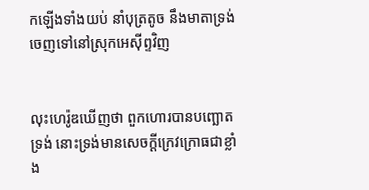កឡើងទាំងយប់ នាំបុត្រតូច នឹងមាតាទ្រង់ ចេញទៅនៅស្រុកអេស៊ីព្ទវិញ


លុះហេរ៉ូឌឃើញថា ពួកហោរបានបញ្ឆោតទ្រង់ នោះទ្រង់មានសេចក្ដីក្រេវ‌ក្រោធជាខ្លាំង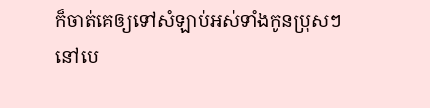ក៏ចាត់គេឲ្យទៅសំឡាប់អស់ទាំងកូនប្រុសៗនៅបេ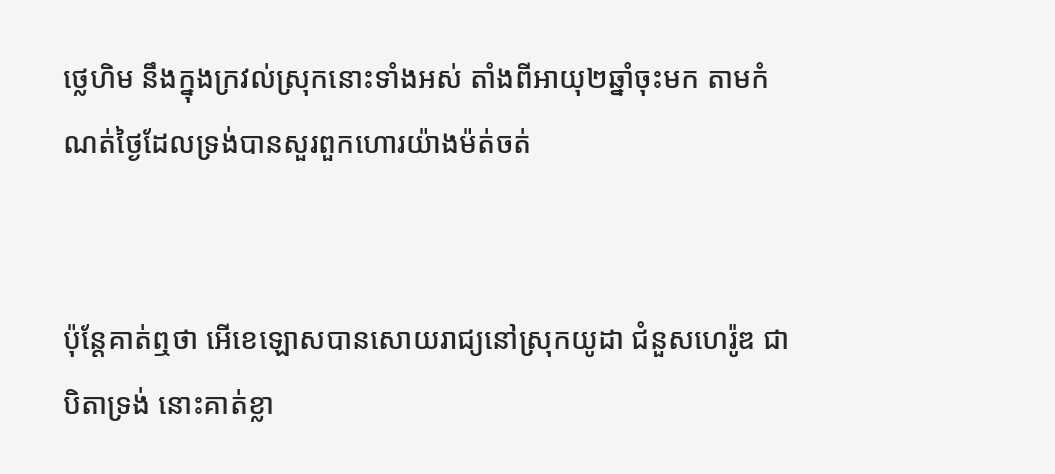ថ្លេ‌ហិម នឹងក្នុងក្រវល់ស្រុកនោះទាំងអស់ តាំងពីអាយុ២ឆ្នាំចុះមក តាមកំណត់ថ្ងៃដែលទ្រង់បានសួរពួកហោរយ៉ាងម៉ត់‌ចត់


ប៉ុន្តែគាត់ឮថា អើខេ‌ឡោសបានសោយ‌រាជ្យនៅស្រុកយូដា ជំនួសហេរ៉ូឌ ជាបិតាទ្រង់ នោះគាត់ខ្លា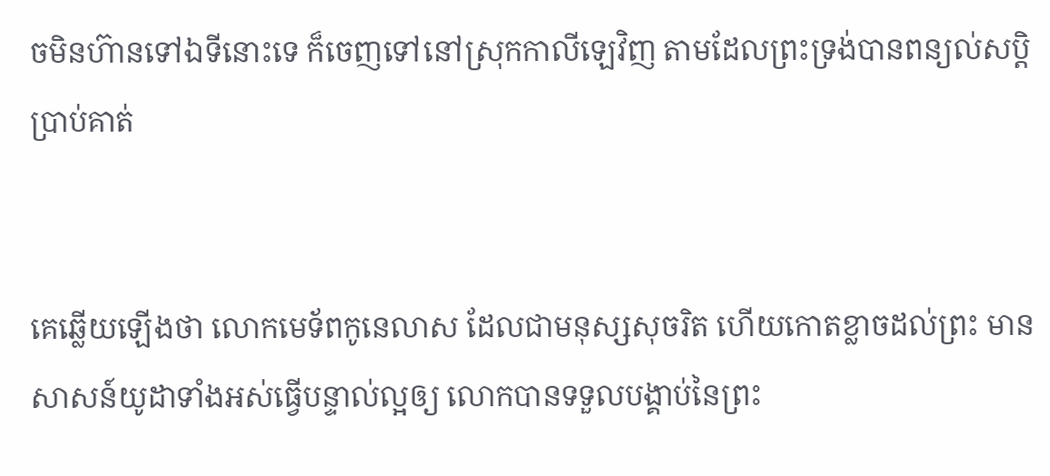ចមិនហ៊ានទៅឯទីនោះទេ ក៏ចេញទៅនៅស្រុកកាលី‌ឡេវិញ តាមដែលព្រះ‌ទ្រង់បានពន្យល់សប្តិប្រាប់គាត់


គេឆ្លើយឡើងថា លោកមេទ័ពកូនេ‌លាស ដែលជាមនុស្សសុចរិត ហើយកោត‌ខ្លាចដល់ព្រះ មានសាសន៍យូដាទាំងអស់ធ្វើបន្ទាល់ល្អឲ្យ លោកបានទទួលបង្គាប់នៃព្រះ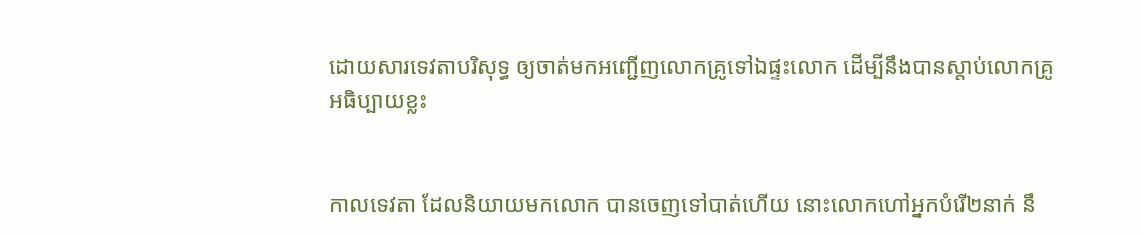ដោយ‌សារទេវតាបរិសុទ្ធ ឲ្យចាត់មកអញ្ជើញលោកគ្រូទៅឯផ្ទះលោក ដើម្បីនឹងបានស្តាប់លោកគ្រូអធិប្បាយខ្លះ


កាលទេវតា ដែលនិយាយមកលោក បានចេញទៅបាត់ហើយ នោះលោកហៅអ្នកបំរើ២នាក់ នឹ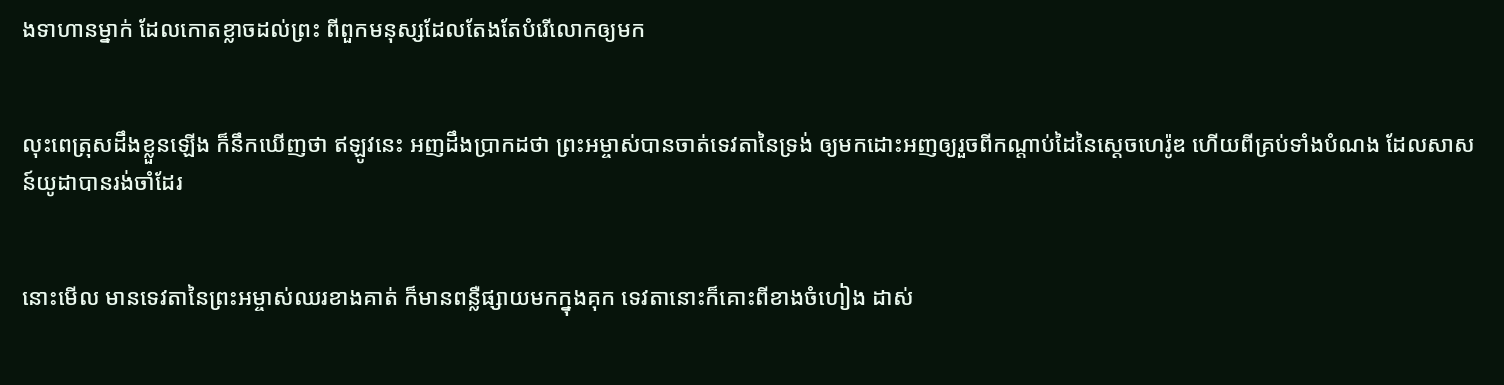ងទាហានម្នាក់ ដែលកោត‌ខ្លាចដល់ព្រះ ពីពួកមនុស្សដែលតែង‌តែបំរើលោកឲ្យមក


លុះពេត្រុសដឹងខ្លួនឡើង ក៏នឹកឃើញថា ឥឡូវនេះ អញដឹងប្រាកដថា ព្រះ‌អម្ចាស់បានចាត់ទេវតានៃទ្រង់ ឲ្យមកដោះអញឲ្យរួចពីកណ្តាប់ដៃនៃស្តេចហេរ៉ូឌ ហើយពីគ្រប់ទាំងបំណង ដែលសាសន៍យូដាបានរង់‌ចាំដែរ


នោះមើល មានទេវតានៃព្រះ‌អម្ចាស់ឈរខាងគាត់ ក៏មានពន្លឺផ្សាយមកក្នុងគុក ទេវតានោះក៏គោះពីខាងចំហៀង ដាស់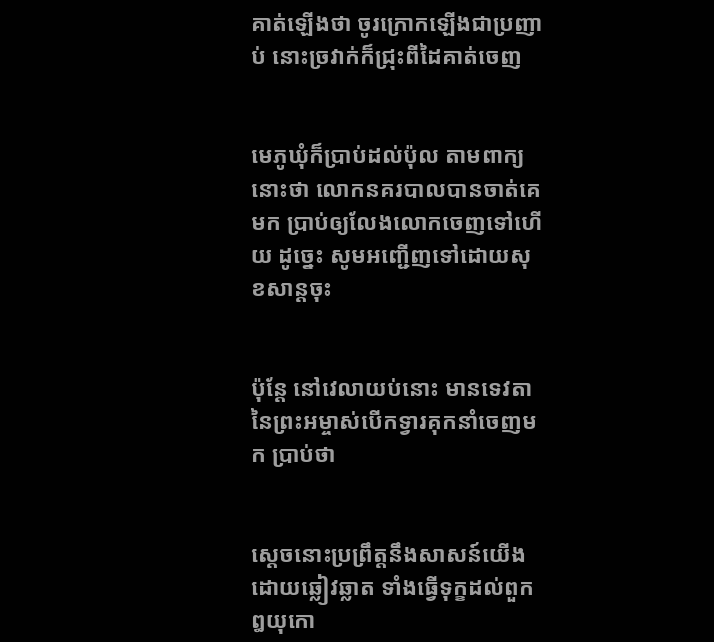គាត់ឡើងថា ចូរក្រោកឡើងជាប្រញាប់ នោះច្រវាក់ក៏ជ្រុះពីដៃគាត់ចេញ


មេភូ‌ឃុំក៏ប្រាប់ដល់ប៉ុល តាមពាក្យនោះថា លោកនគរ‌បាលបានចាត់គេមក ប្រាប់ឲ្យលែងលោកចេញទៅហើយ ដូច្នេះ សូមអញ្ជើញទៅដោយសុខ‌សាន្តចុះ


ប៉ុន្តែ នៅវេលាយប់នោះ មានទេវតានៃព្រះ‌អម្ចាស់បើកទ្វារគុកនាំចេញមក ប្រាប់ថា


ស្តេចនោះប្រព្រឹត្តនឹងសាសន៍យើងដោយឆ្លៀវ‌ឆ្លាត ទាំងធ្វើទុក្ខដល់ពួកឰយុកោ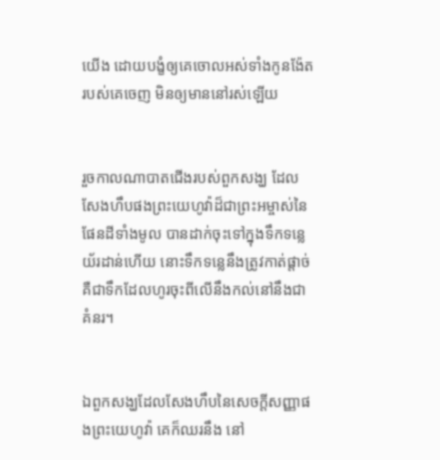យើង ដោយបង្ខំឲ្យគេចោលអស់ទាំងកូន‌ង៉ែតរបស់គេចេញ មិនឲ្យមាននៅរស់ឡើយ


រួចកាលណាបាតជើងរបស់ពួកសង្ឃ ដែលសែងហឹបផងព្រះ‌យេហូវ៉ាដ៏ជាព្រះ‌អម្ចាស់នៃផែនដីទាំងមូល បានដាក់ចុះទៅក្នុងទឹកទន្លេយ័រដាន់ហើយ នោះទឹកទន្លេនឹងត្រូវកាត់ផ្តាច់ គឺជាទឹកដែលហូរចុះពីលើនឹងកល់នៅនឹងជាគំនរ។


ឯពួកសង្ឃដែលសែងហឹបនៃសេចក្ដីសញ្ញាផងព្រះ‌យេហូវ៉ា គេក៏ឈរនឹង នៅ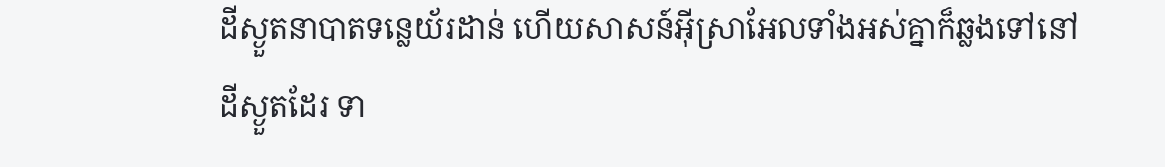ដីស្ងួតនាបាតទន្លេយ័រដាន់ ហើយសាសន៍អ៊ីស្រាអែលទាំងអស់គ្នាក៏ឆ្លងទៅនៅដីស្ងួតដែរ ទា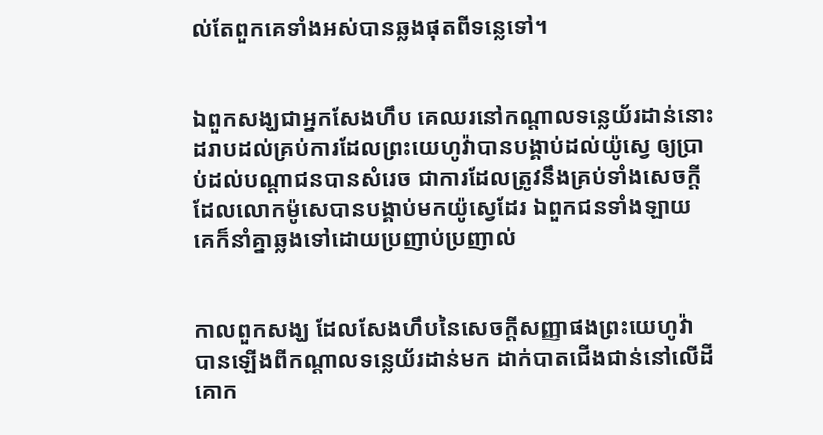ល់តែពួកគេទាំងអស់បានឆ្លងផុតពីទន្លេទៅ។


ឯពួកសង្ឃជាអ្នកសែងហឹប គេឈរនៅកណ្តាលទន្លេយ័រដាន់នោះ ដរាបដល់គ្រប់ការដែលព្រះ‌យេហូវ៉ាបានបង្គាប់ដល់យ៉ូស្វេ ឲ្យប្រាប់ដល់បណ្តាជនបានសំរេច ជាការដែលត្រូវនឹងគ្រប់ទាំងសេចក្ដី ដែលលោកម៉ូសេបានបង្គាប់មកយ៉ូស្វេដែរ ឯពួកជនទាំង‌ឡាយ គេក៏នាំគ្នាឆ្លងទៅដោយប្រញាប់‌ប្រញាល់


កាលពួកសង្ឃ ដែលសែងហឹបនៃសេចក្ដីសញ្ញាផងព្រះ‌យេហូវ៉ា បានឡើងពីកណ្តាលទន្លេយ័រដាន់មក ដាក់បាតជើងជាន់នៅលើដីគោក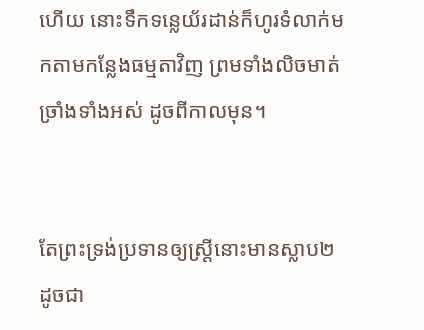ហើយ នោះទឹកទន្លេយ័រដាន់ក៏ហូរទំលាក់មកតាមកន្លែងធម្មតាវិញ ព្រមទាំងលិចមាត់ច្រាំងទាំងអស់ ដូចពីកាលមុន។


តែព្រះ‌ទ្រង់ប្រទានឲ្យស្ត្រីនោះមានស្លាប២ ដូចជា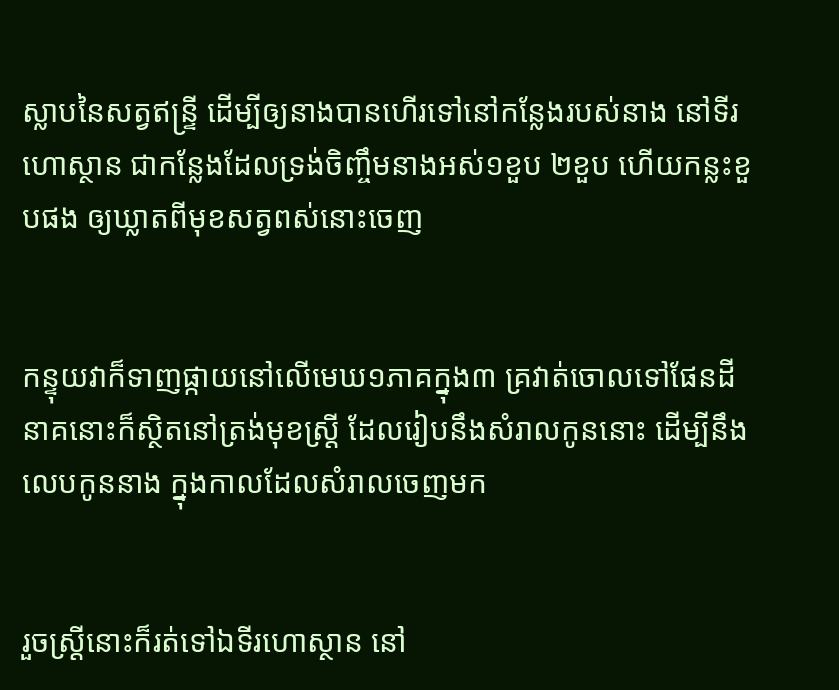ស្លាបនៃសត្វឥន្ទ្រី ដើម្បីឲ្យនាងបានហើរទៅនៅកន្លែងរបស់នាង នៅទីរហោ‌ស្ថាន ជាកន្លែងដែលទ្រង់ចិញ្ចឹមនាងអស់១ខួប ២ខួប ហើយកន្លះខួបផង ឲ្យឃ្លាតពីមុខសត្វពស់នោះចេញ


កន្ទុយវាក៏ទាញផ្កាយនៅលើមេឃ១ភាគក្នុង៣ គ្រវាត់ចោលទៅផែនដី នាគនោះក៏ស្ថិតនៅត្រង់មុខស្ត្រី ដែលរៀបនឹងសំរាលកូននោះ ដើម្បីនឹងលេបកូននាង ក្នុងកាលដែលសំរាលចេញមក


រួចស្ត្រីនោះក៏រត់ទៅឯទីរហោ‌ស្ថាន នៅ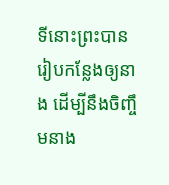ទីនោះព្រះបានរៀបកន្លែងឲ្យនាង ដើម្បីនឹងចិញ្ចឹមនាង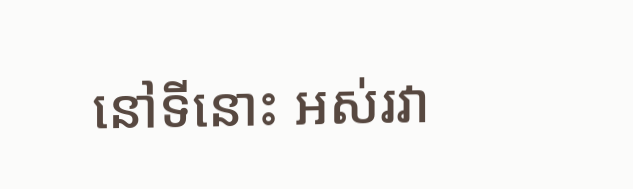នៅទីនោះ អស់រវា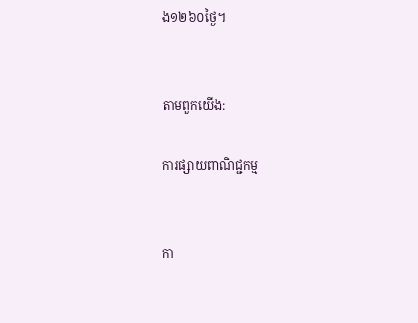ង១២៦០ថ្ងៃ។


តាមពួកយើង:

ការផ្សាយពាណិជ្ជកម្ម


កា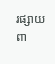រផ្សាយពា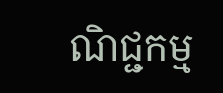ណិជ្ជកម្ម